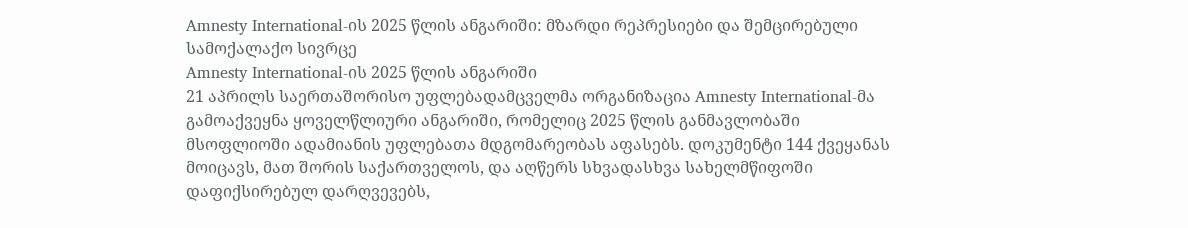Amnesty International-ის 2025 წლის ანგარიში: მზარდი რეპრესიები და შემცირებული სამოქალაქო სივრცე
Amnesty International-ის 2025 წლის ანგარიში
21 აპრილს საერთაშორისო უფლებადამცველმა ორგანიზაცია Amnesty International-მა გამოაქვეყნა ყოველწლიური ანგარიში, რომელიც 2025 წლის განმავლობაში მსოფლიოში ადამიანის უფლებათა მდგომარეობას აფასებს. დოკუმენტი 144 ქვეყანას მოიცავს, მათ შორის საქართველოს, და აღწერს სხვადასხვა სახელმწიფოში დაფიქსირებულ დარღვევებს,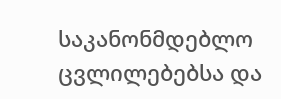საკანონმდებლო ცვლილებებსა და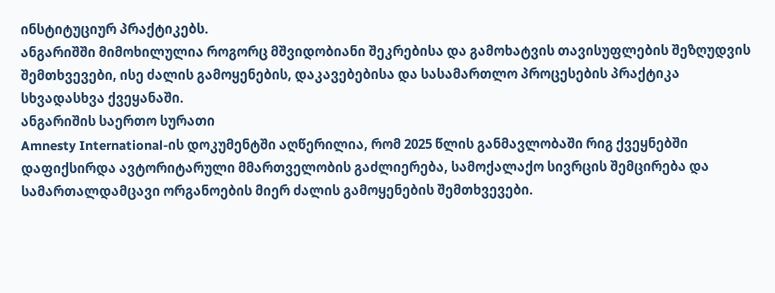ინსტიტუციურ პრაქტიკებს.
ანგარიშში მიმოხილულია როგორც მშვიდობიანი შეკრებისა და გამოხატვის თავისუფლების შეზღუდვის შემთხვევები, ისე ძალის გამოყენების, დაკავებებისა და სასამართლო პროცესების პრაქტიკა სხვადასხვა ქვეყანაში.
ანგარიშის საერთო სურათი
Amnesty International-ის დოკუმენტში აღწერილია, რომ 2025 წლის განმავლობაში რიგ ქვეყნებში დაფიქსირდა ავტორიტარული მმართველობის გაძლიერება, სამოქალაქო სივრცის შემცირება და სამართალდამცავი ორგანოების მიერ ძალის გამოყენების შემთხვევები.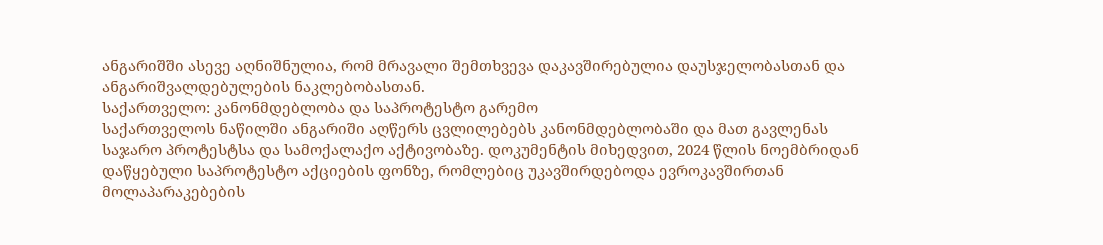ანგარიშში ასევე აღნიშნულია, რომ მრავალი შემთხვევა დაკავშირებულია დაუსჯელობასთან და ანგარიშვალდებულების ნაკლებობასთან.
საქართველო: კანონმდებლობა და საპროტესტო გარემო
საქართველოს ნაწილში ანგარიში აღწერს ცვლილებებს კანონმდებლობაში და მათ გავლენას საჯარო პროტესტსა და სამოქალაქო აქტივობაზე. დოკუმენტის მიხედვით, 2024 წლის ნოემბრიდან დაწყებული საპროტესტო აქციების ფონზე, რომლებიც უკავშირდებოდა ევროკავშირთან მოლაპარაკებების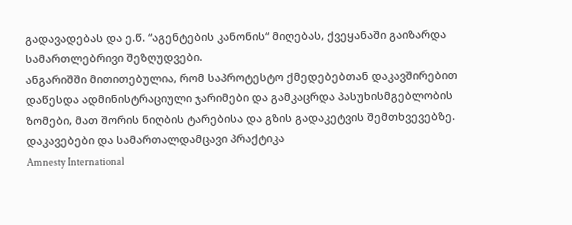გადავადებას და ე.წ. “აგენტების კანონის“ მიღებას, ქვეყანაში გაიზარდა სამართლებრივი შეზღუდვები.
ანგარიშში მითითებულია, რომ საპროტესტო ქმედებებთან დაკავშირებით დაწესდა ადმინისტრაციული ჯარიმები და გამკაცრდა პასუხისმგებლობის ზომები, მათ შორის ნიღბის ტარებისა და გზის გადაკეტვის შემთხვევებზე.
დაკავებები და სამართალდამცავი პრაქტიკა
Amnesty International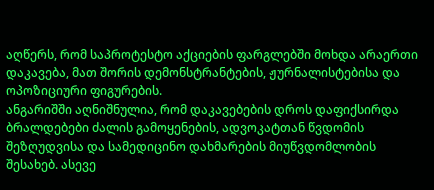აღწერს, რომ საპროტესტო აქციების ფარგლებში მოხდა არაერთი დაკავება, მათ შორის დემონსტრანტების, ჟურნალისტებისა და ოპოზიციური ფიგურების.
ანგარიშში აღნიშნულია, რომ დაკავებების დროს დაფიქსირდა ბრალდებები ძალის გამოყენების, ადვოკატთან წვდომის შეზღუდვისა და სამედიცინო დახმარების მიუწვდომლობის შესახებ. ასევე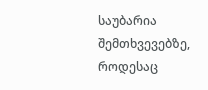საუბარია შემთხვევებზე, როდესაც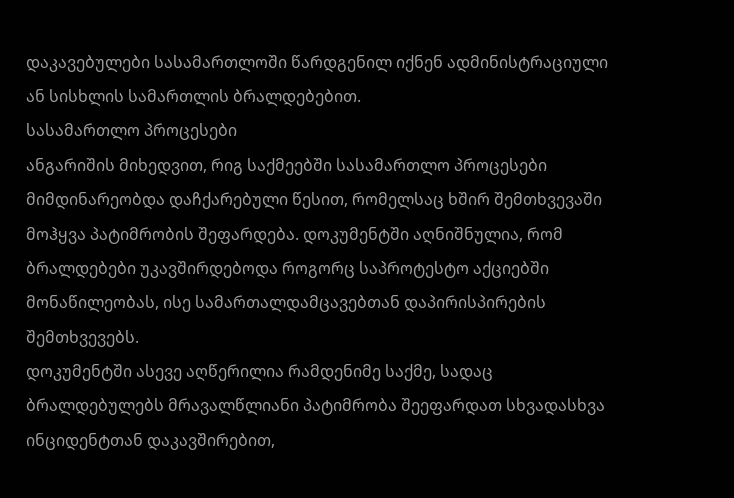დაკავებულები სასამართლოში წარდგენილ იქნენ ადმინისტრაციული ან სისხლის სამართლის ბრალდებებით.
სასამართლო პროცესები
ანგარიშის მიხედვით, რიგ საქმეებში სასამართლო პროცესები მიმდინარეობდა დაჩქარებული წესით, რომელსაც ხშირ შემთხვევაში მოჰყვა პატიმრობის შეფარდება. დოკუმენტში აღნიშნულია, რომ ბრალდებები უკავშირდებოდა როგორც საპროტესტო აქციებში მონაწილეობას, ისე სამართალდამცავებთან დაპირისპირების შემთხვევებს.
დოკუმენტში ასევე აღწერილია რამდენიმე საქმე, სადაც ბრალდებულებს მრავალწლიანი პატიმრობა შეეფარდათ სხვადასხვა ინციდენტთან დაკავშირებით,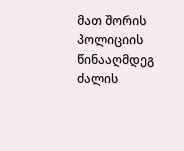მათ შორის პოლიციის წინააღმდეგ ძალის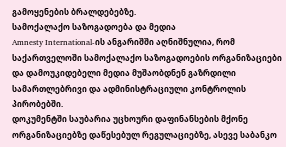გამოყენების ბრალდებებზე.
სამოქალაქო საზოგადოება და მედია
Amnesty International-ის ანგარიშში აღნიშნულია, რომ საქართველოში სამოქალაქო საზოგადოების ორგანიზაციები და დამოუკიდებელი მედია მუშაობდნენ გაზრდილი სამართლებრივი და ადმინისტრაციული კონტროლის პირობებში.
დოკუმენტში საუბარია უცხოური დაფინანსების მქონე ორგანიზაციებზე დაწესებულ რეგულაციებზე, ასევე საბანკო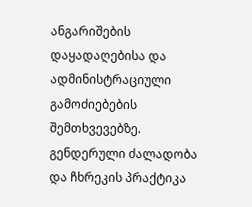ანგარიშების დაყადაღებისა და ადმინისტრაციული გამოძიებების შემთხვევებზე.
გენდერული ძალადობა და ჩხრეკის პრაქტიკა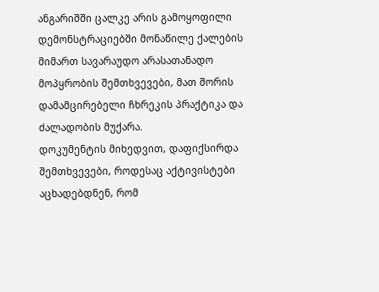ანგარიშში ცალკე არის გამოყოფილი დემონსტრაციებში მონაწილე ქალების მიმართ სავარაუდო არასათანადო მოპყრობის შემთხვევები, მათ შორის დამამცირებელი ჩხრეკის პრაქტიკა და ძალადობის მუქარა.
დოკუმენტის მიხედვით, დაფიქსირდა შემთხვევები, როდესაც აქტივისტები აცხადებდნენ, რომ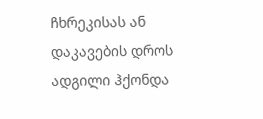ჩხრეკისას ან დაკავების დროს ადგილი ჰქონდა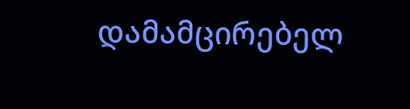დამამცირებელ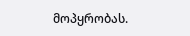მოპყრობას.